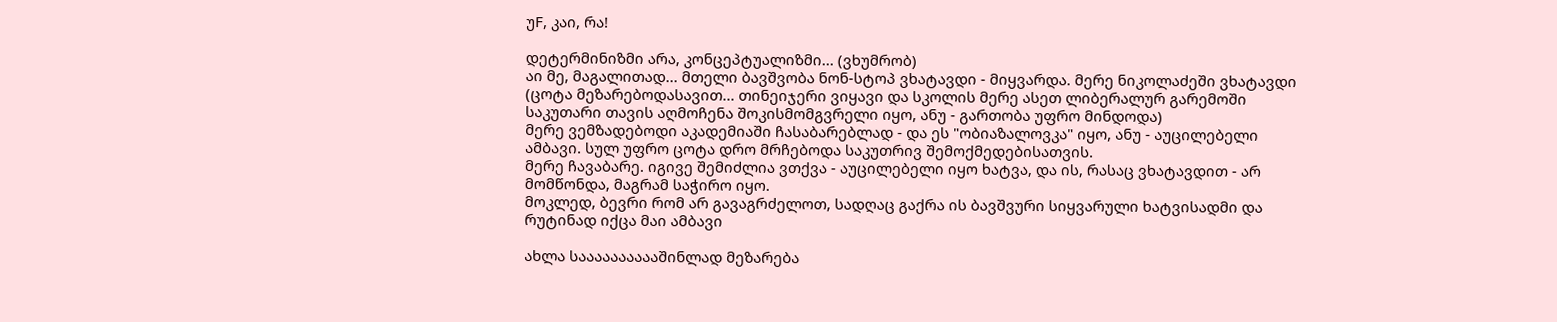უF, კაი, რა!

დეტერმინიზმი არა, კონცეპტუალიზმი... (ვხუმრობ)
აი მე, მაგალითად... მთელი ბავშვობა ნონ-სტოპ ვხატავდი - მიყვარდა. მერე ნიკოლაძეში ვხატავდი (ცოტა მეზარებოდასავით... თინეიჯერი ვიყავი და სკოლის მერე ასეთ ლიბერალურ გარემოში საკუთარი თავის აღმოჩენა შოკისმომგვრელი იყო, ანუ - გართობა უფრო მინდოდა)
მერე ვემზადებოდი აკადემიაში ჩასაბარებლად - და ეს "ობიაზალოვკა" იყო, ანუ - აუცილებელი ამბავი. სულ უფრო ცოტა დრო მრჩებოდა საკუთრივ შემოქმედებისათვის.
მერე ჩავაბარე. იგივე შემიძლია ვთქვა - აუცილებელი იყო ხატვა, და ის, რასაც ვხატავდით - არ მომწონდა, მაგრამ საჭირო იყო.
მოკლედ, ბევრი რომ არ გავაგრძელოთ, სადღაც გაქრა ის ბავშვური სიყვარული ხატვისადმი და რუტინად იქცა მაი ამბავი

ახლა სააააააააააშინლად მეზარება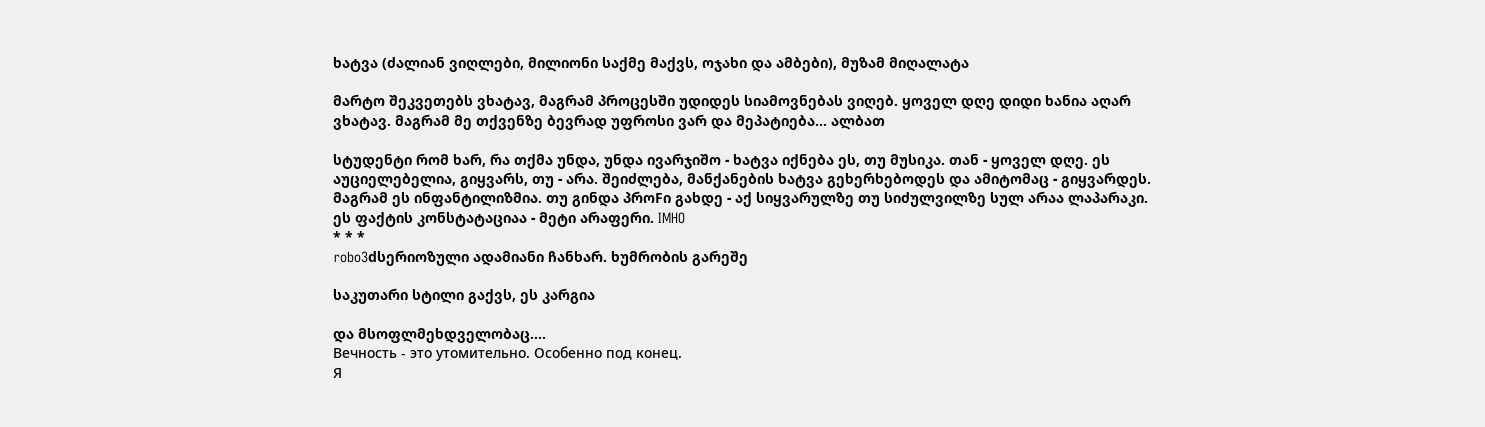ხატვა (ძალიან ვიღლები, მილიონი საქმე მაქვს, ოჯახი და ამბები), მუზამ მიღალატა

მარტო შეკვეთებს ვხატავ, მაგრამ პროცესში უდიდეს სიამოვნებას ვიღებ. ყოველ დღე დიდი ხანია აღარ ვხატავ. მაგრამ მე თქვენზე ბევრად უფროსი ვარ და მეპატიება... ალბათ

სტუდენტი რომ ხარ, რა თქმა უნდა, უნდა ივარჯიშო - ხატვა იქნება ეს, თუ მუსიკა. თან - ყოველ დღე. ეს აუციელებელია, გიყვარს, თუ - არა. შეიძლება, მანქანების ხატვა გეხერხებოდეს და ამიტომაც - გიყვარდეს. მაგრამ ეს ინფანტილიზმია. თუ გინდა პროFი გახდე - აქ სიყვარულზე თუ სიძულვილზე სულ არაა ლაპარაკი. ეს ფაქტის კონსტატაციაა - მეტი არაფერი. IMHO
* * *
robo3dსერიოზული ადამიანი ჩანხარ. ხუმრობის გარეშე

საკუთარი სტილი გაქვს, ეს კარგია

და მსოფლმეხდველობაც....
Вечность - это утомительно. Особенно под конец.
Я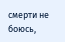смерти не боюсь,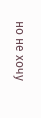но не хочу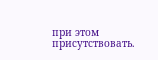при этом присутствовать.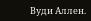Вуди Аллен.